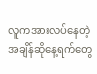လူကအားလပ်နေတဲ့အချိန်ဆိုနေ့ရက်တွေ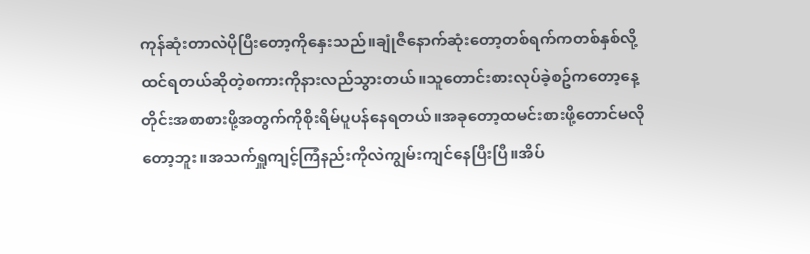ကုန်ဆုံးတာလဲပိုပြီးတော့ကိုနှေးသည်။ချုံဇီနောက်ဆုံးတော့တစ်ရက်ကတစ်နှစ်လို့ထင်ရတယ်ဆိုတဲ့စကားကိုနားလည်သွားတယ်။သူတောင်းစားလုပ်ခဲ့စဥ်ကတော့နေ့တိုင်းအစာစားဖို့အတွက်ကိုစိုးရိမ်ပူပန်နေရတယ်။အခုတော့ထမင်းစားဖို့တောင်မလိုတော့ဘူး။အသက်ရှူကျင့်ကြံနည်းကိုလဲကျွမ်းကျင်နေပြီးပြီ။အိပ်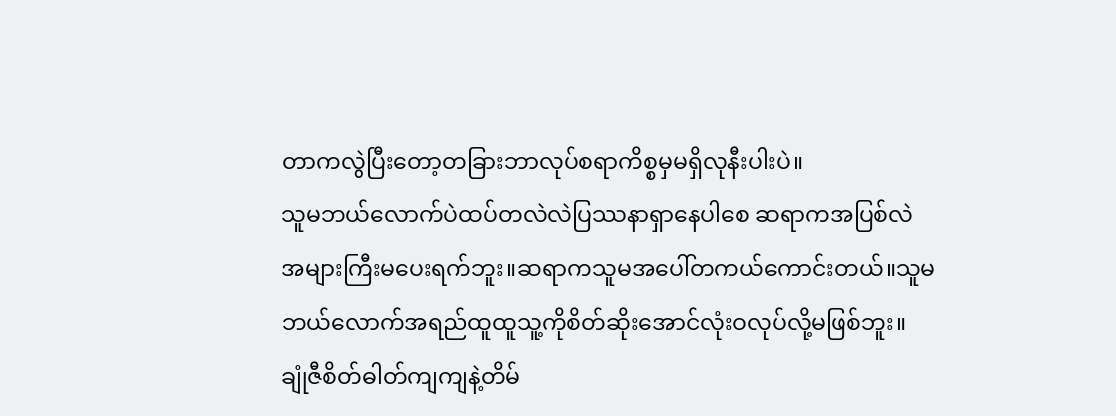တာကလွဲပြီးတော့တခြားဘာလုပ်စရာကိစ္စမှမရှိလုနီးပါးပဲ။
သူမဘယ်လောက်ပဲထပ်တလဲလဲပြဿနာရှာနေပါစေ ဆရာကအပြစ်လဲအများကြီးမပေးရက်ဘူး။ဆရာကသူမအပေါ်တကယ်ကောင်းတယ်။သူမဘယ်လောက်အရည်ထူထူသူ့ကိုစိတ်ဆိုးအောင်လုံးဝလုပ်လို့မဖြစ်ဘူး။
ချုံဇီစိတ်ဓါတ်ကျကျနဲ့တိမ်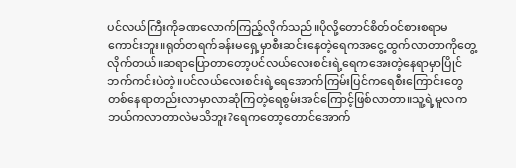ပင်လယ်ကြီးကိုခဏလောက်ကြည့်လိုက်သည်။ပိုလို့တောင်စိတ်ဝင်စားစရာမကောင်းဘူး။ရုတ်တရက်ခန်းမရှေ့မှာစီးဆင်းနေတဲ့ရေကအငွေ့ထွက်လာတာကိုတွေ့လိုက်တယ်။ဆရာပြောတာတော့ပင်လယ်လေးစင်းရဲ့ရေကအေးတဲ့နေရာမှာပြိုင်ဘက်ကင်းပဲတဲ့။ပင်လယ်လေးစင်းရဲ့ရေအောက်ကြမ်းပြင်ကရေစီးကြောင်းတွေတစ်နေရာတည်းလာမှာလာဆုံကြတဲ့ရေစွမ်းအင်ကြောင့်ဖြစ်လာတာ။သူ့ရဲ့မူလကဘယ်ကလာတာလဲမသိဘူး?ရေကတော့တောင်အောက်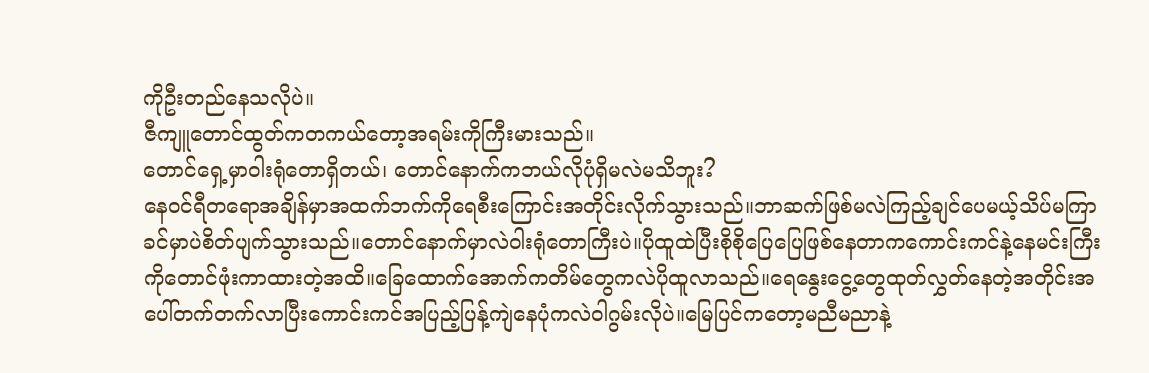ကိုဦးတည်နေသလိုပဲ။
ဇီကျူတောင်ထွတ်ကတကယ်တော့အရမ်းကိုကြီးမားသည်။
တောင်ရှေ့မှာဝါးရုံတောရှိတယ်၊ တောင်နောက်ကဘယ်လိုပုံရှိမလဲမသိဘူး?
နေဝင်ရီတရောအချိန်မှာအထက်ဘက်ကိုရေစီးကြောင်းအတိုင်းလိုက်သွားသည်။ဘာဆက်ဖြစ်မလဲကြည့်ချင်ပေမယ့်သိပ်မကြာခင်မှာပဲစိတ်ပျက်သွားသည်။တောင်နောက်မှာလဲဝါးရုံတောကြီးပဲ။ပိုထူထဲပြီးစိုစိုပြေပြေဖြစ်နေတာကကောင်းကင်နဲ့နေမင်းကြီးကိုတောင်ဖုံးကာထားတဲ့အထိ။ခြေထောက်အောက်ကတိမ်တွေကလဲပိုထူလာသည်။ရေနွေးငွေ့တွေထုတ်လွှတ်နေတဲ့အတိုင်းအပေါ်တက်တက်လာပြီးကောင်းကင်အပြည့်ပြန့်ကျဲနေပုံကလဲဝါဂွမ်းလိုပဲ။မြေပြင်ကတော့မညီမညာနဲ့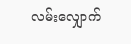လမ်းလျှောက်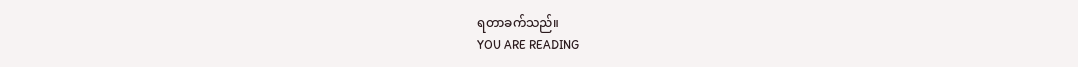ရတာခက်သည်။
YOU ARE READING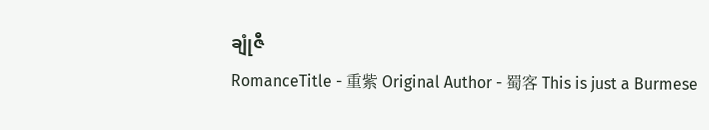ချုံဇီ
RomanceTitle - 重紫 Original Author - 蜀客 This is just a Burmese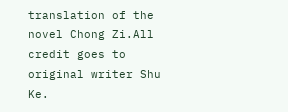translation of the novel Chong Zi.All credit goes to original writer Shu Ke.